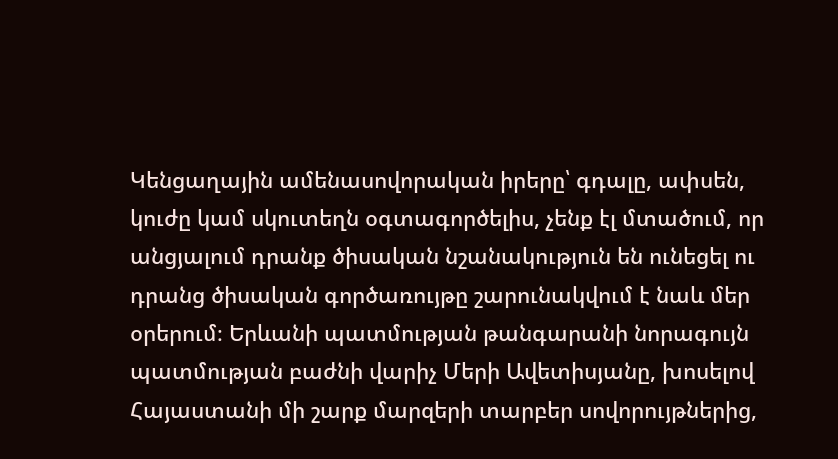Կենցաղային ամենասովորական իրերը՝ գդալը, ափսեն, կուժը կամ սկուտեղն օգտագործելիս, չենք էլ մտածում, որ անցյալում դրանք ծիսական նշանակություն են ունեցել ու դրանց ծիսական գործառույթը շարունակվում է նաև մեր օրերում։ Երևանի պատմության թանգարանի նորագույն պատմության բաժնի վարիչ Մերի Ավետիսյանը, խոսելով Հայաստանի մի շարք մարզերի տարբեր սովորույթներից,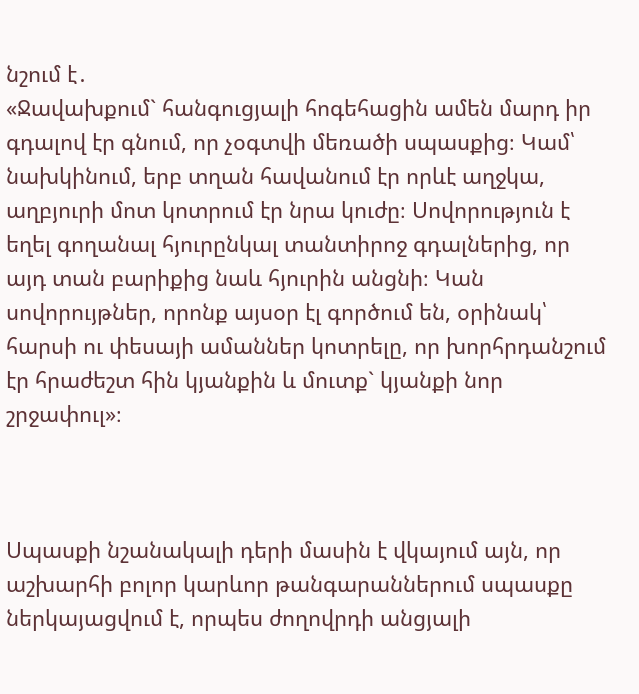նշում է․
«Ջավախքում` հանգուցյալի հոգեհացին ամեն մարդ իր գդալով էր գնում, որ չօգտվի մեռածի սպասքից։ Կամ՝ նախկինում, երբ տղան հավանում էր որևէ աղջկա, աղբյուրի մոտ կոտրում էր նրա կուժը։ Սովորություն է եղել գողանալ հյուրընկալ տանտիրոջ գդալներից, որ այդ տան բարիքից նաև հյուրին անցնի։ Կան սովորույթներ, որոնք այսօր էլ գործում են, օրինակ՝ հարսի ու փեսայի ամաններ կոտրելը, որ խորհրդանշում էր հրաժեշտ հին կյանքին և մուտք` կյանքի նոր շրջափուլ»։



Սպասքի նշանակալի դերի մասին է վկայում այն, որ աշխարհի բոլոր կարևոր թանգարաններում սպասքը ներկայացվում է, որպես ժողովրդի անցյալի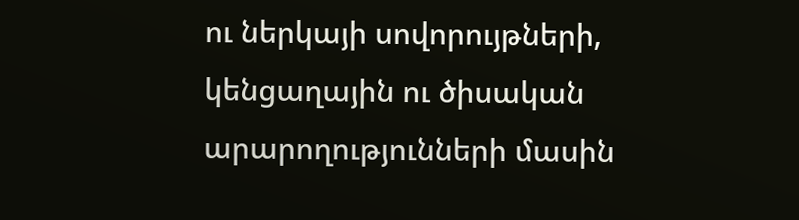ու ներկայի սովորույթների, կենցաղային ու ծիսական արարողությունների մասին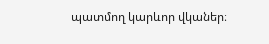պատմող կարևոր վկաներ։